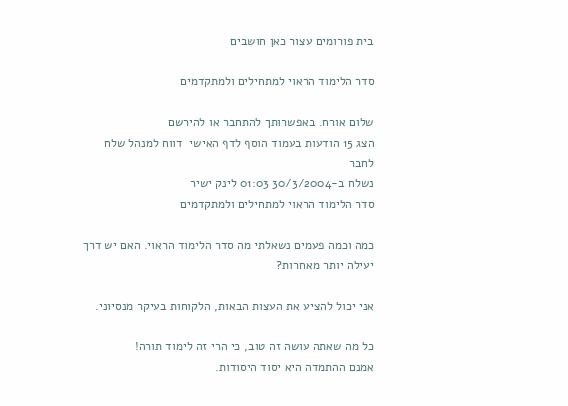בית פורומים עצור כאן חושבים

סדר הלימוד הראוי למתחילים ולמתקדמים

שלום אורח. באפשרותך להתחבר או להירשם
הצג 15 הודעות בעמוד הוסף לדף האישי  דווח למנהל שלח לחבר
נשלח ב-30/3/2004 01:03 לינק ישיר
סדר הלימוד הראוי למתחילים ולמתקדמים

כמה וכמה פעמים נשאלתי מה סדר הלימוד הראוי. האם יש דרך יעילה יותר מאחרות?

אני יכול להציע את העצות הבאות, הלקוחות בעיקר מנסיוני.

כל מה שאתה עושה זה טוב, כי הרי זה לימוד תורה!
אמנם ההתמדה היא יסוד היסודות.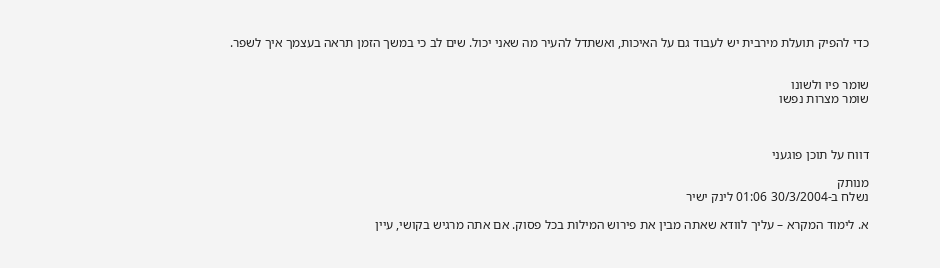כדי להפיק תועלת מירבית יש לעבוד גם על האיכות, ואשתדל להעיר מה שאני יכול. שים לב כי במשך הזמן תראה בעצמך איך לשפר.


שומר פיו ולשונו
שומר מצרות נפשו



דווח על תוכן פוגעני

מנותק
נשלח ב-30/3/2004 01:06 לינק ישיר

א. לימוד המקרא – עליך לוודא שאתה מבין את פירוש המילות בכל פסוק. אם אתה מרגיש בקושי, עיין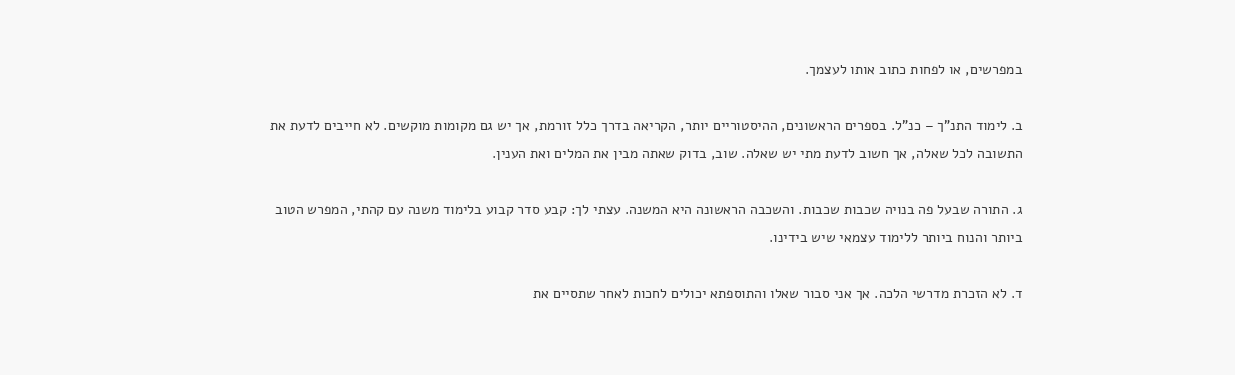במפרשים, או לפחות כתוב אותו לעצמך.

ב. לימוד התנ"ך – כנ"ל. בספרים הראשונים, ההיסטוריים יותר, הקריאה בדרך כלל זורמת, אך יש גם מקומות מוקשים. לא חייבים לדעת את התשובה לכל שאלה, אך חשוב לדעת מתי יש שאלה. שוב, בדוק שאתה מבין את המלים ואת הענין.

ג. התורה שבעל פה בנויה שכבות שכבות. והשכבה הראשונה היא המשנה. עצתי לך: קבע סדר קבוע בלימוד משנה עם קהתי, המפרש הטוב ביותר והנוח ביותר ללימוד עצמאי שיש בידינו.

ד. לא הזכרת מדרשי הלכה. אך אני סבור שאלו והתוספתא יכולים לחכות לאחר שתסיים את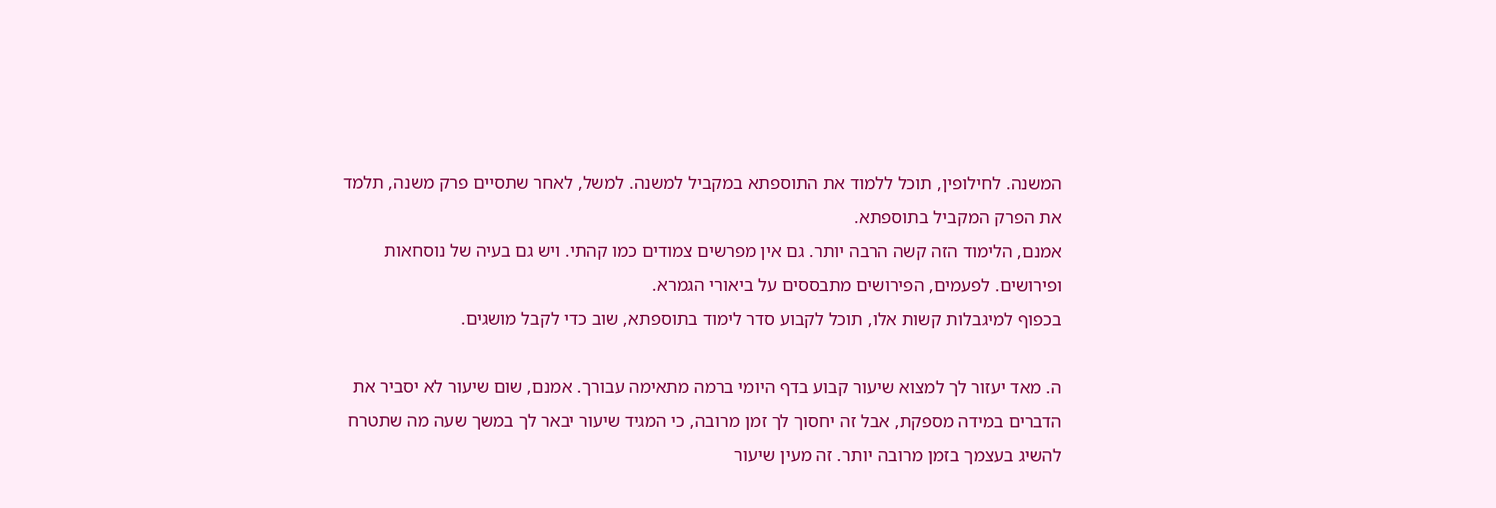המשנה. לחילופין, תוכל ללמוד את התוספתא במקביל למשנה. למשל, לאחר שתסיים פרק משנה, תלמד את הפרק המקביל בתוספתא.
אמנם, הלימוד הזה קשה הרבה יותר. גם אין מפרשים צמודים כמו קהתי. ויש גם בעיה של נוסחאות ופירושים. לפעמים, הפירושים מתבססים על ביאורי הגמרא.
בכפוף למיגבלות קשות אלו, תוכל לקבוע סדר לימוד בתוספתא, שוב כדי לקבל מושגים.

ה. מאד יעזור לך למצוא שיעור קבוע בדף היומי ברמה מתאימה עבורך. אמנם, שום שיעור לא יסביר את הדברים במידה מספקת, אבל זה יחסוך לך זמן מרובה, כי המגיד שיעור יבאר לך במשך שעה מה שתטרח להשיג בעצמך בזמן מרובה יותר. זה מעין שיעור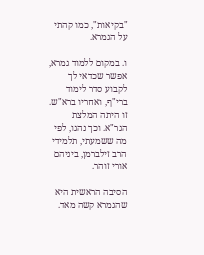"בקיאות", כמו קהתי על הגמרא.

ו. במקום ללמוד גמרא, אפשר שכדאי לך לקבוע סדר לימוד ברי"ף, ואחריו ברא"ש. זו היתה המלצת הגר"א. וכך נהגו, לפי מה ששמעתי, תלמידי הרב זילברמן, ביניהם אורי זוהר.

הסיבה הראשית היא שהגמרא קשה מאד.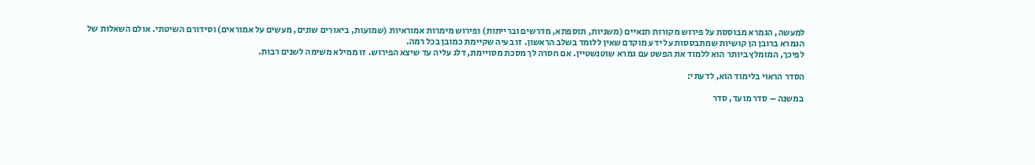למעשה, הגמרא מבוססת על פירוש מקורות תנאיים (משניות, תוספתא, מדרשים וברייתות) ופירוש מימרות אמוראיות (שמועות, ביאורים שונים, מעשים על אמוראים) וסידורם השיטתי. אולם השאלות של הגמרא ברובן הן קושיות שמתבססות על ידע מוקדם שאין ללומד בשלב הראשון. זו בעיה שקיימת כמובן בכל רמה.
לפיכך, המומלץ ביותר הוא ללמוד את הפשט עם גמרא שוטנשטיין. אם חסרה לך מסכת מסויימת, דלג עליה עד שיצא הפירוש. זו ממילא משימה לשנים רבות.

הסדר הראוי בלימוד הוא, לדעתי:

במשנה – סדר מועד, סדר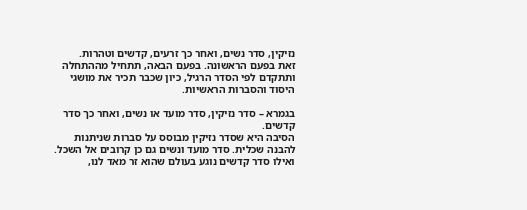נזיקין, סדר נשים, ואחר כך זרעים, קדשים וטהרות.
זאת בפעם הראשונה. בפעם הבאה, תתחיל מההתחלה ותתקדם לפי הסדר הרגיל, כיון שכבר תכיר את מושגי היסוד והסברות הראשיות.

בגמרא – סדר נזיקין, סדר מועד או נשים, ואחר כך סדר קדשים.
הסיבה היא שסדר נזיקין מבוסס על סברות שניתנות להבנה שכלית. סדר מועד ונשים גם כן קרובים אל השכל. ואילו סדר קדשים נוגע בעולם שהוא זר מאד לנו,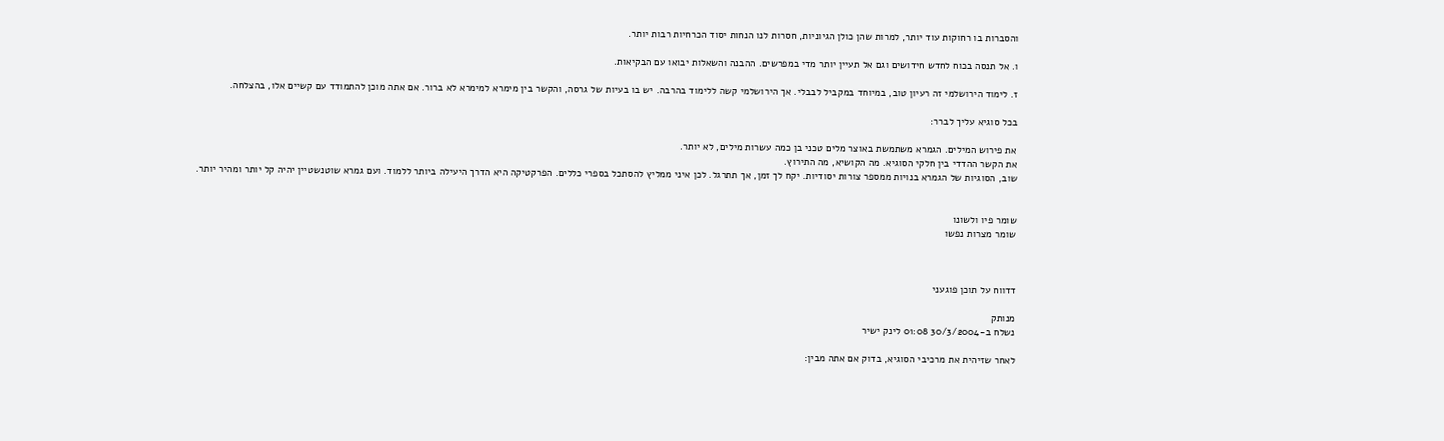והסברות בו רחוקות עוד יותר, למרות שהן כולן הגיוניות, חסרות לנו הנחות יסוד הכרחיות רבות יותר.

ו. אל תנסה בכוח לחדש חידושים וגם אל תעיין יותר מדי במפרשים. ההבנה והשאלות יבואו עם הבקיאות.

ז. לימוד הירושלמי זה רעיון טוב, במיוחד במקביל לבבלי. אך הירושלמי קשה ללימוד בהרבה. יש בו בעיות של גרסה, והקשר בין מימרא למימרא לא ברור. אם אתה מוכן להתמודד עם קשיים אלו, בהצלחה.

בכל סוגיא עליך לברר:

את פירוש המילים. הגמרא משתמשת באוצר מלים טכני בן כמה עשרות מילים, לא יותר.
את הקשר ההדדי בין חלקי הסוגיא. מה הקושיא, מה התירוץ.
שוב, הסוגיות של הגמרא בנויות ממספר צורות יסודיות. יקח לך זמן, אך תתרגל. לכן איני ממליץ להסתכל בספרי כללים. הפרקטיקה היא הדרך היעילה ביותר ללמוד. ועם גמרא שוטנשטיין יהיה קל יותר ומהיר יותר.


שומר פיו ולשונו
שומר מצרות נפשו



דדווח על תוכן פוגעני

מנותק
נשלח ב-30/3/2004 01:08 לינק ישיר

לאחר שזיהית את מרכיבי הסוגיא, בדוק אם אתה מבין: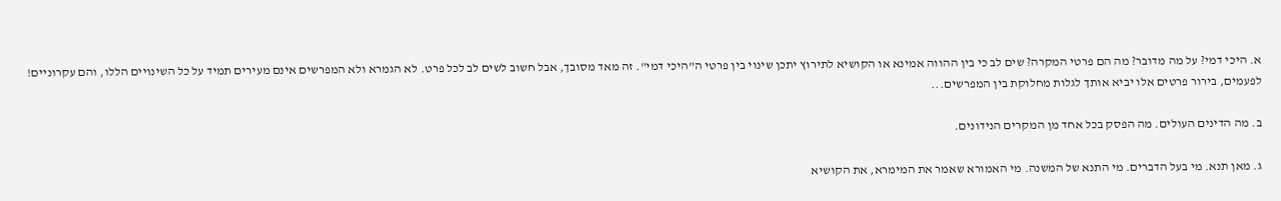א. היכי דמי? על מה מדובר? מה הם פרטי המקרה? שים לב כי בין ההווה אמינא או הקושיא לתירוץ יתכן שינוי בין פרטי ה"היכי דמי". זה מאד מסובך, אבל חשוב לשים לב לכל פרט. לא הגמרא ולא המפרשים אינם מעירים תמיד על כל השינויים הללו, והם עקרוניים! לפעמים, בירור פרטים אלו יביא אותך לגלות מחלוקת בין המפרשים...

ב. מה הדינים העולים. מה הפסק בכל אחד מן המקרים הנידונים.

ג. מאן תנא. מי בעל הדברים. מי התנא של המשנה. מי האמורא שאמר את המימרא, את הקושיא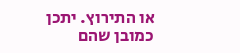או התירוץ. יתכן כמובן שהם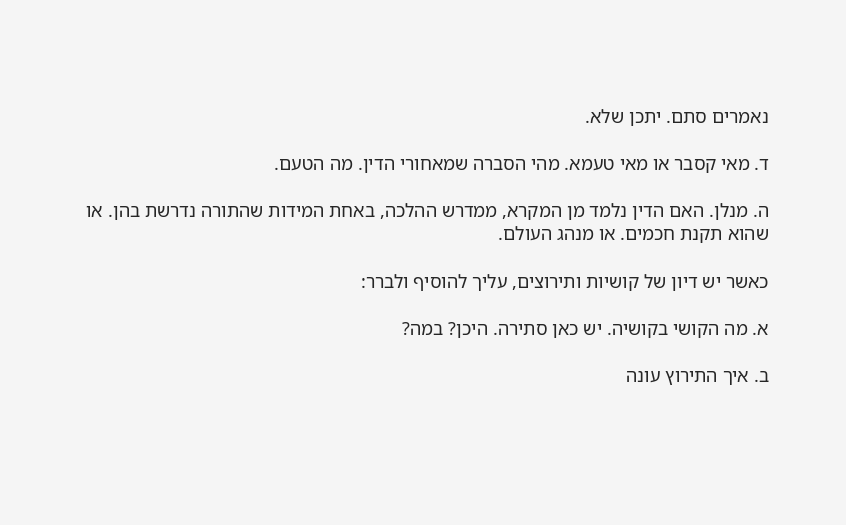נאמרים סתם. יתכן שלא.

ד. מאי קסבר או מאי טעמא. מהי הסברה שמאחורי הדין. מה הטעם.

ה. מנלן. האם הדין נלמד מן המקרא, ממדרש ההלכה, באחת המידות שהתורה נדרשת בהן. או שהוא תקנת חכמים. או מנהג העולם.

כאשר יש דיון של קושיות ותירוצים, עליך להוסיף ולברר:

א. מה הקושי בקושיה. יש כאן סתירה. היכן? במה?

ב. איך התירוץ עונה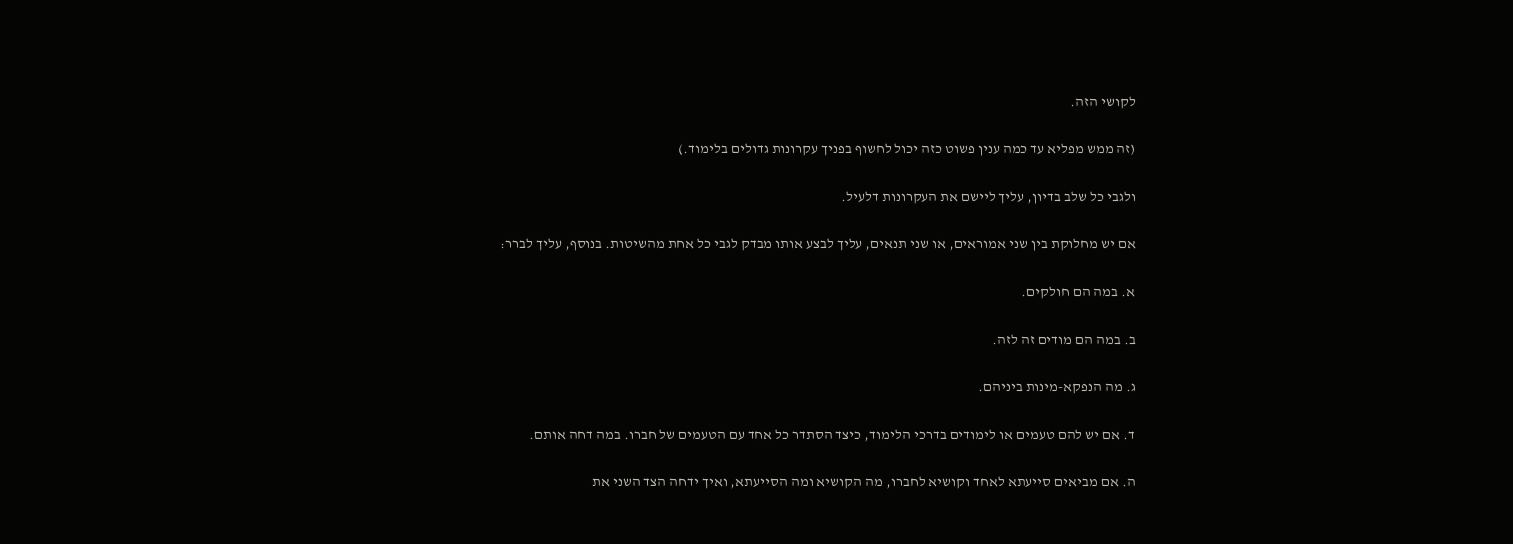לקושי הזה.

(זה ממש מפליא עד כמה ענין פשוט כזה יכול לחשוף בפניך עקרונות גדולים בלימוד.)

ולגבי כל שלב בדיון, עליך ליישם את העקרונות דלעיל.

אם יש מחלוקת בין שני אמוראים, או שני תנאים, עליך לבצע אותו מבדק לגבי כל אחת מהשיטות. בנוסף, עליך לברר:

א. במה הם חולקים.

ב. במה הם מודים זה לזה.

ג. מה הנפקא-מינות ביניהם.

ד. אם יש להם טעמים או לימודים בדרכי הלימוד, כיצד הסתדר כל אחד עם הטעמים של חברו. במה דחה אותם.

ה. אם מביאים סייעתא לאחד וקושיא לחברו, מה הקושיא ומה הסייעתא, ואיך ידחה הצד השני את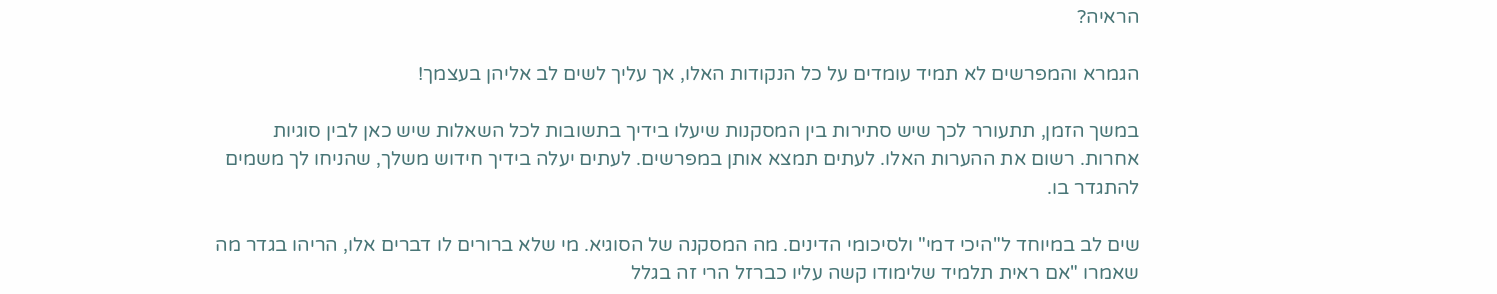הראיה?

הגמרא והמפרשים לא תמיד עומדים על כל הנקודות האלו, אך עליך לשים לב אליהן בעצמך!

במשך הזמן, תתעורר לכך שיש סתירות בין המסקנות שיעלו בידיך בתשובות לכל השאלות שיש כאן לבין סוגיות אחרות. רשום את ההערות האלו. לעתים תמצא אותן במפרשים. לעתים יעלה בידיך חידוש משלך, שהניחו לך משמים להתגדר בו.

שים לב במיוחד ל"היכי דמי" ולסיכומי הדינים. מה המסקנה של הסוגיא. מי שלא ברורים לו דברים אלו, הריהו בגדר מה שאמרו "אם ראית תלמיד שלימודו קשה עליו כברזל הרי זה בגלל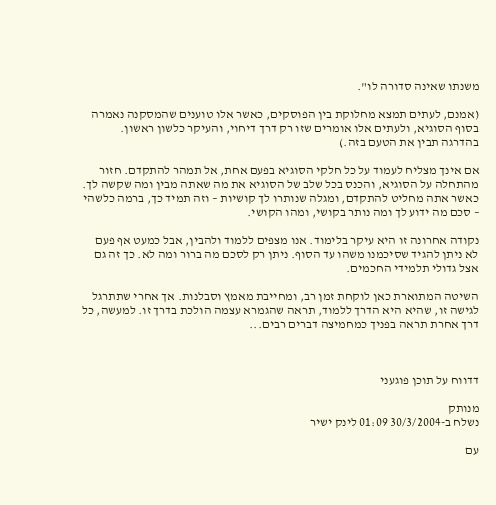משנתו שאינה סדורה לו".

(אמנם, לעתים תמצא מחלוקת בין הפוסקים, כאשר אלו טוענים שהמסקנה נאמרה בסוף הסוגיא, ולעתים אלו אומרים שזו רק דרך דיחוי, והעיקר כלשון ראשון. בהדרגה תבין את הטעם בזה.)

אם אינך מצליח לעמוד על כל חלקי הסוגיא בפעם אחת, אל תמהר להתקדם. חזור מהתחלה על הסוגיא, והכנס בכל שלב של הסוגיא את מה שאתה מבין ומה שקשה לך.
כאשר אתה מחליט להתקדם, ומגלה שנותרו לך קושיות – וזה תמיד כך, ברמה כלשהי – סכם מה ידוע לך ומה נותר בקושי, ומהו הקושי.

נקודה אחרונה זו היא עיקר בלימוד. אנו מצפים ללמוד ולהבין, אבל כמעט אף פעם לא ניתן להגיד שסיכמנו משהו עד הסוף. ניתן רק לסכם מה ברור ומה לא. כך זה גם אצל גדולי תלמידי החכמים.

השיטה המתוארת כאן לוקחת זמן רב, ומחייבת מאמץ וסבלנות. אך אחרי שתתרגל לגישה זו, שהיא היא הדרך ללמוד, תראה שהגמרא עצמה הולכת בדרך זו. למעשה, כל דרך אחרת תראה בפניך כמחמיצה דברים רבים...



דדווח על תוכן פוגעני

מנותק
נשלח ב-30/3/2004 01:09 לינק ישיר

עם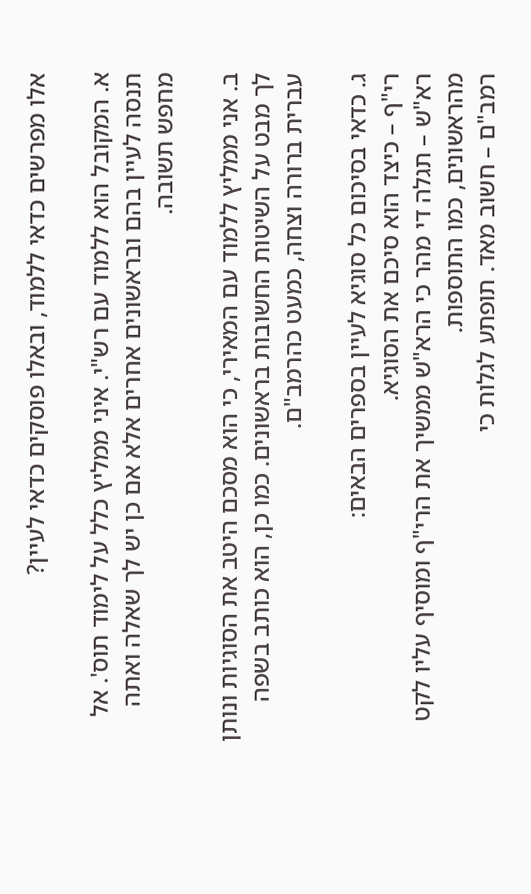אלו מפרשים כדאי ללמוד, ובאלו פוסקים כדאי לעיין?

א. המקובל הוא ללמוד עם רש"י. איני ממליץ כלל על לימוד תוס'. אל תנסה לעיין בהם ובראשונים אחרים אלא אם כן יש לך שאלה ואתה מחפש תשובה.

ב. אני ממליץ ללמוד עם המאירי, כי הוא מסכם היטב את הסוגיות ונותן לך מבט על השיטות החשובות בראשונים. כמו כן, הוא כותב בשפה עברית ברורה וצחה, כמעט כהרמב"ם.

ג. כדאי בסיכום כל סוגיא לעיין בספרים הבאים:
רי"ף – כיצד הוא סיכם את הסוגיא.
רא"ש – תגלה די מהר כי הרא"ש ממשיך את הרי"ף ומוסיף עליו לקט מהראשונים, כמו התוספות.
רמב"ם – חשוב מאד. תופתע לגלות כי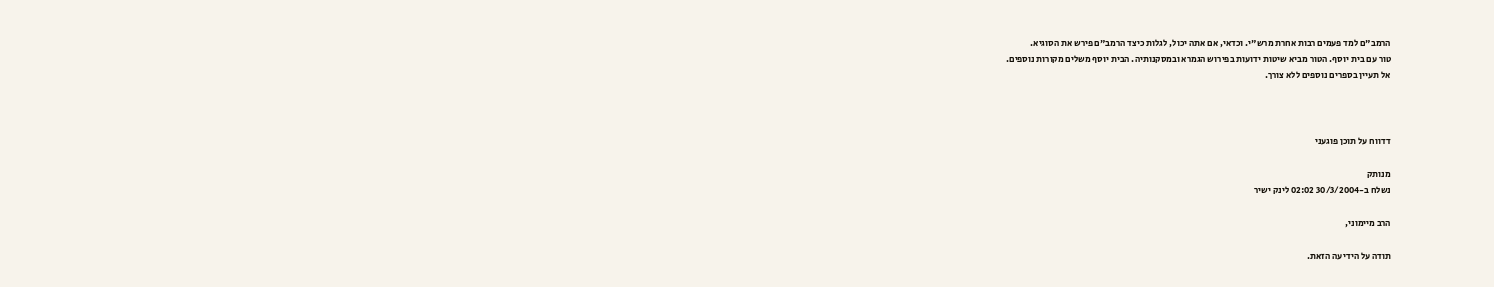הרמב"ם למד פעמים רבות אחרת מרש"י. וכדאי, אם אתה יכול, לגלות כיצד הרמב"ם פירש את הסוגיא.
טור עם בית יוסף. הטור מביא שיטות ידועות בפירוש הגמרא ובמסקנותיה. הבית יוסף משלים מקורות נוספים.
אל תעיין בספרים נוספים ללא צורך.



דדווח על תוכן פוגעני

מנותק
נשלח ב-30/3/2004 02:02 לינק ישיר

הרב מיימוני,

תודה על הידיעה הזאת.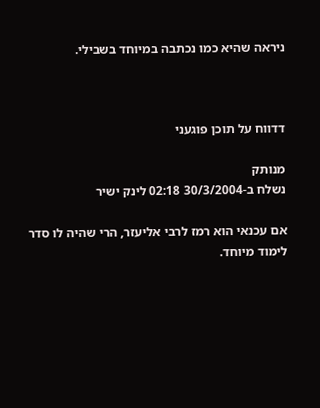ניראה שהיא כמו נכתבה במיוחד בשבילי.



דדווח על תוכן פוגעני

מנותק
נשלח ב-30/3/2004 02:18 לינק ישיר

אם עכנאי הוא רמז לרבי אליעזר, הרי שהיה לו סדר לימוד מיוחד.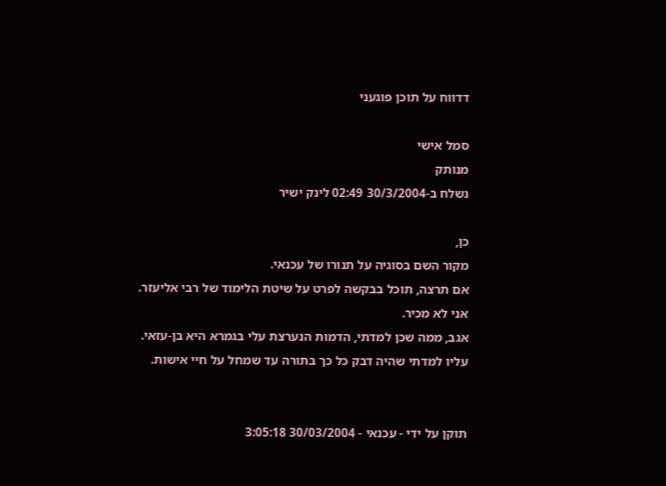דדווח על תוכן פוגעני

סמל אישי
מנותק
נשלח ב-30/3/2004 02:49 לינק ישיר

כן,
מקור השם בסוגיה על תנורו של עכנאי.
אם תרצה, תוכל בבקשה לפרט על שיטת הלימוד של רבי אליעזר.
אני לא מכיר.
אגב, ממה שכן למדתי, הדמות הנערצת עלי בגמרא היא בן-עזאי.
עליו למדתי שהיה דבק כל כך בתורה עד שמחל על חיי אישות.


תוקן על ידי - עכנאי - 30/03/2004 3:05:18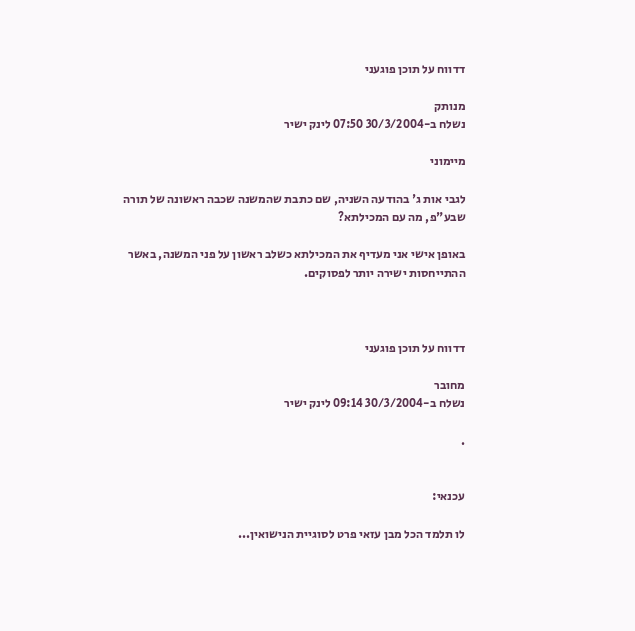דדווח על תוכן פוגעני

מנותק
נשלח ב-30/3/2004 07:50 לינק ישיר

מיימוני

לגבי אות ג' בהודעה השניה, שם כתבת שהמשנה שכבה ראשונה של תורה שבע"פ, מה עם המכילתא?

באופן אישי אני מעדיף את המכילתא כשלב ראשון על פני המשנה, באשר ההתייחסות ישירה יותר לפסוקים.



דדווח על תוכן פוגעני

מחובר
נשלח ב-30/3/2004 09:14 לינק ישיר

.


עכנאי:

לו תלמד הכל מבן עזאי פרט לסוגיית הנישואין...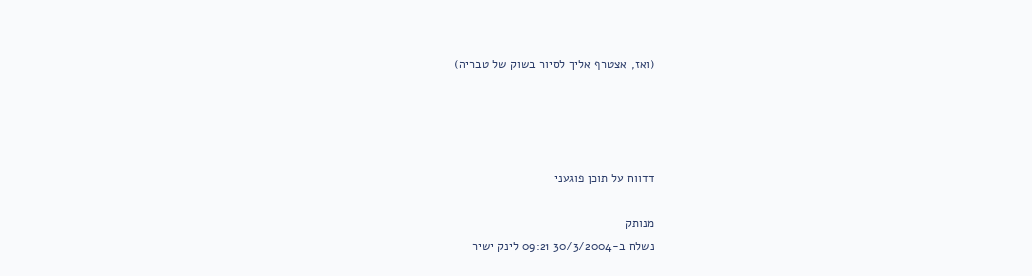(ואז, אצטרף אליך לסיור בשוק של טבריה)




דדווח על תוכן פוגעני

מנותק
נשלח ב-30/3/2004 09:21 לינק ישיר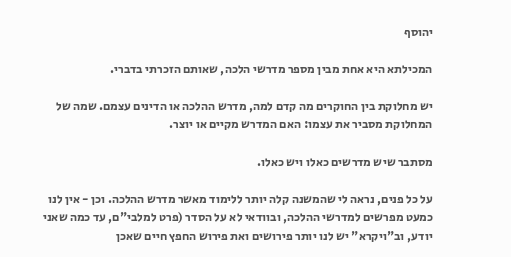יהוסף

המכילתא היא אחת מבין מספר מדרשי הלכה, שאותם הזכרתי בדברי.

יש מחלוקת בין החוקרים מה קדם למה, מדרש ההלכה או הדינים עצמם. שמה של המחלוקת מסביר את עצמו: האם המדרש מקיים או יוצר.

מסתבר שיש מדרשים כאלו ויש כאלו.

על כל פנים, נראה לי שהמשנה קלה יותר ללימוד מאשר מדרש ההלכה. וכן - אין לנו כמעט מפרשים למדרשי ההלכה, ובוודאי לא על הסדר (פרט למלבי"ם, עד כמה שאני יודע, וב"ויקרא" יש לנו יותר פירושים ואת פירוש החפץ חיים שאכן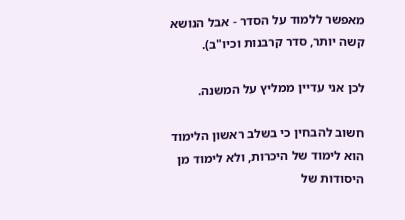מאפשר ללמוד על הסדר - אבל הנושא קשה יותר, סדר קרבנות וכיו"ב).

לכן אני עדיין ממליץ על המשנה.

חשוב להבחין כי בשלב ראשון הלימוד הוא לימוד של היכרות, ולא לימוד מן היסודות של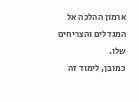ארמון ההלכה אל המגדלים והצריחים שלו.
כמובן, לימוד זה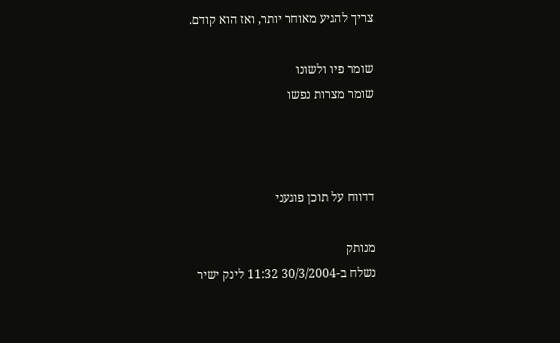צריך להגיע מאוחר יותר, ואז הוא קודם.

שומר פיו ולשונו
שומר מצרות נפשו



דדווח על תוכן פוגעני

מנותק
נשלח ב-30/3/2004 11:32 לינק ישיר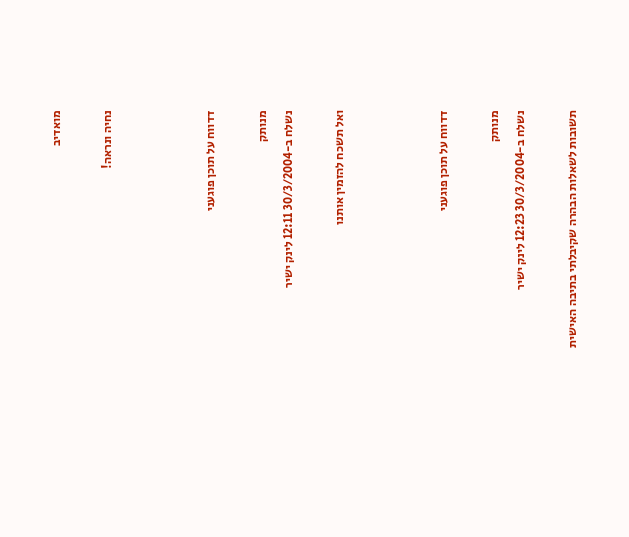מואדיב

נחיה ונראה!



דדווח על תוכן פוגעני

מנותק
נשלח ב-30/3/2004 12:11 לינק ישיר

ואל תשכח להזמין אותנו



דדווח על תוכן פוגעני

מנותק
נשלח ב-30/3/2004 12:23 לינק ישיר

תשובות לשאלות הבהרה שקיבלתי בתיבה האישית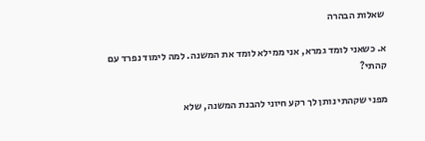שאלות הבהרה

א. כשאני לומד גמרא, אני ממילא לומד את המשנה. למה לימוד נפרד עם קהתי?

מפני שקהתי נותן לך רקע חיוני להבנת המשנה, שלא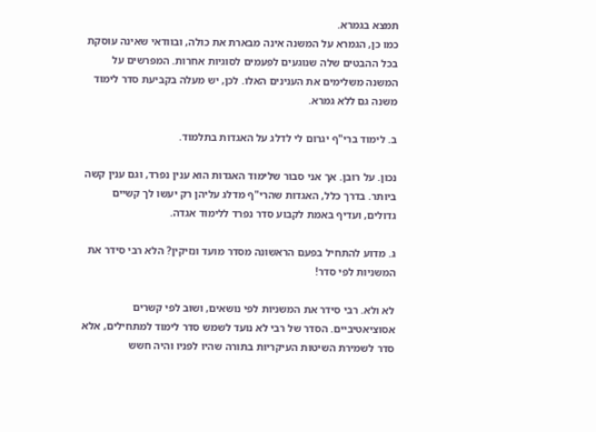תמצא בגמרא.
כמו כן, הגמרא על המשנה אינה מבארת את כולה, ובוודאי שאינה עוסקת בכל ההבטים שלה שנוגעים לפעמים לסוגיות אחרות. המפרשים על המשנה משלימים את הענינים האלו. לכן, יש מעלה בקביעת סדר לימוד משנה גם ללא גמרא.

ב. לימוד ברי"ף יגרום לי לדלג על האגדות בתלמוד.

נכון. על רובן. אך אני סבור שלימוד האגדות הוא ענין נפרד, וגם ענין קשה ביותר. בדרך כלל, האגדות שהרי"ף מדלג עליהן רק יעשו לך קשיים גדולים, ועדיף באמת לקבוע סדר נפרד ללימוד אגדה.

ג. מדוע להתחיל בפעם הראשונה מסדר מועד ונזיקין? הלא רבי סידר את המשניות לפי סדר!

לא ולא. רבי סידר את המשניות לפי נושאים, ושוב לפי קשרים אסוציאטיביים. הסדר של רבי לא נועד לשמש סדר לימוד למתחילים, אלא סדר לשמירת השיטות העיקריות בתורה שהיו לפניו והיה חשש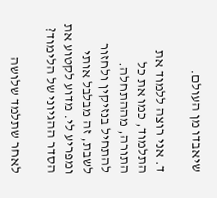שיאבדו מן העולם.

ד. אני רוצה ללמוד את התלמוד, כמו את כל התורה, מההתחלה. להתחיל בנזיקין ולחזור לשבת, זה מבלבל אותי ומפריע לי. מדוע לקטוע את הסדר ההגיוני של הלימוד?

לאחר שתלמד שלושה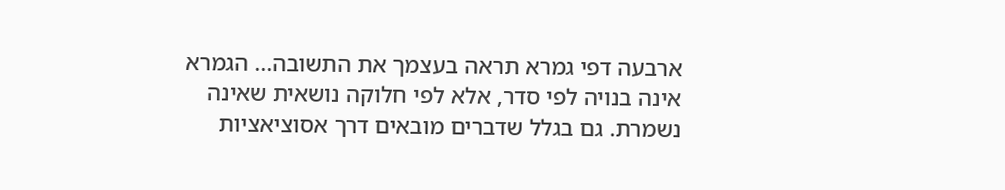ארבעה דפי גמרא תראה בעצמך את התשובה... הגמרא אינה בנויה לפי סדר, אלא לפי חלוקה נושאית שאינה נשמרת. גם בגלל שדברים מובאים דרך אסוציאציות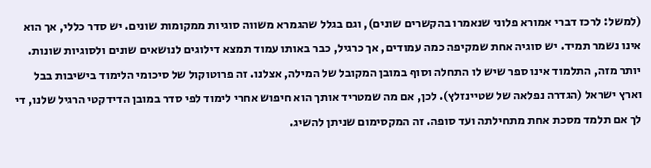(למשל: לרכז דברי אמורא פלוני שנאמרו בהקשרים שונים), וגם בגלל שהגמרא משווה סוגיות ממקומות שונים. יש סדר כללי, אך הוא אינו נשמר תמיד. יש סוגיה אחת שמקיפה כמה עמודים, אך כרגיל, כבר באותו עמוד תמצא דילוגים לנושאים שונים ולסוגיות שונות.
יותר מזה, התלמוד אינו ספר שיש לו התחלה וסוף במובן המקובל של המילה, אצלנו. זה פרוטוקול של סיכומי הלימוד בישיבות בבל וארץ ישראל (הגדרה נפלאה של שטיינזלץ). לכן, אם מה שמטריד אותך הוא חיפוש אחרי לימוד לפי סדר במובן הדידקטי הרגיל שלנו, די לך אם תלמד מסכת אחת מתחילתה ועד סופה. זה המקסימום שניתן להשיג.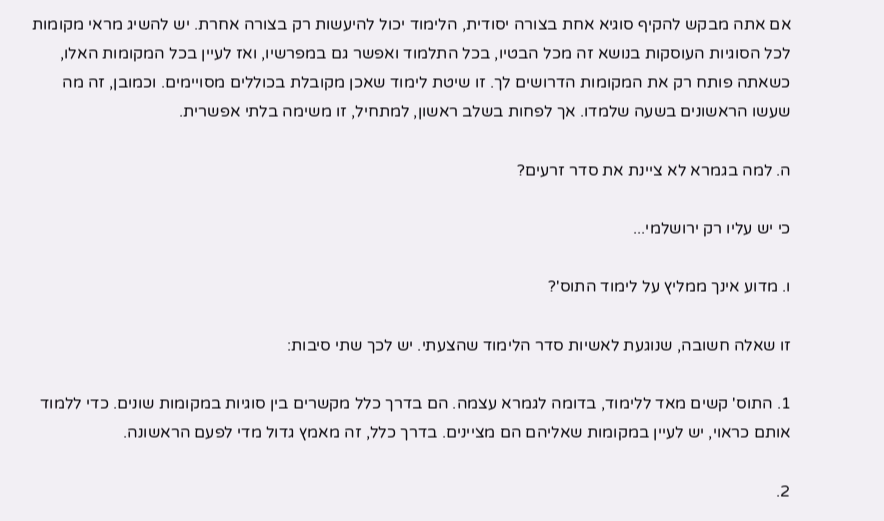אם אתה מבקש להקיף סוגיא אחת בצורה יסודית, הלימוד יכול להיעשות רק בצורה אחרת. יש להשיג מראי מקומות לכל הסוגיות העוסקות בנושא זה מכל הבטיו, בכל התלמוד ואפשר גם במפרשיו, ואז לעיין בכל המקומות האלו, כשאתה פותח רק את המקומות הדרושים לך. זו שיטת לימוד שאכן מקובלת בכוללים מסויימים. וכמובן, זה מה שעשו הראשונים בשעה שלמדו. אך לפחות בשלב ראשון, למתחיל, זו משימה בלתי אפשרית.

ה. למה בגמרא לא ציינת את סדר זרעים?

כי יש עליו רק ירושלמי...

ו. מדוע אינך ממליץ על לימוד התוס'?

זו שאלה חשובה, שנוגעת לאשיות סדר הלימוד שהצעתי. יש לכך שתי סיבות:

1. התוס' קשים מאד ללימוד, בדומה לגמרא עצמה. הם בדרך כלל מקשרים בין סוגיות במקומות שונים. כדי ללמוד אותם כראוי, יש לעיין במקומות שאליהם הם מציינים. בדרך כלל, זה מאמץ גדול מדי לפעם הראשונה.

2.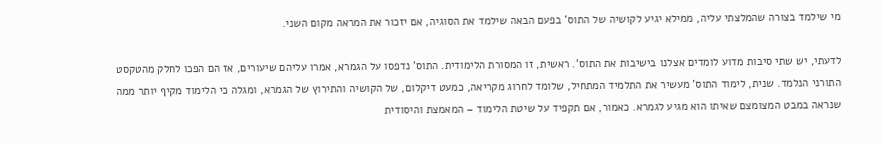מי שילמד בצורה שהמלצתי עליה, ממילא יגיע לקושיה של התוס' בפעם הבאה שילמד את הסוגיה, אם יזכור את המראה מקום השני.

לדעתי, יש שתי סיבות מדוע לומדים אצלנו בישיבות את התוס'. ראשית, זו המסורת הלימודית. התוס' נדפסו על הגמרא, אמרו עליהם שיעורים, אז הם הפכו לחלק מהטקסט התורני הנלמד. שנית, לימוד התוס' מעשיר את התלמיד המתחיל, שלומד לחרוג מקריאה, כמעט דיקלום, של הקושיה והתירוץ של הגמרא, ומגלה כי הלימוד מקיף יותר ממה שנראה במבט המצומצם שאיתו הוא מגיע לגמרא. כאמור, אם תקפיד על שיטת הלימוד – המאמצת והיסודית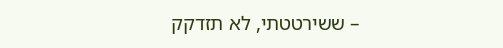– ששירטטתי, לא תזדקק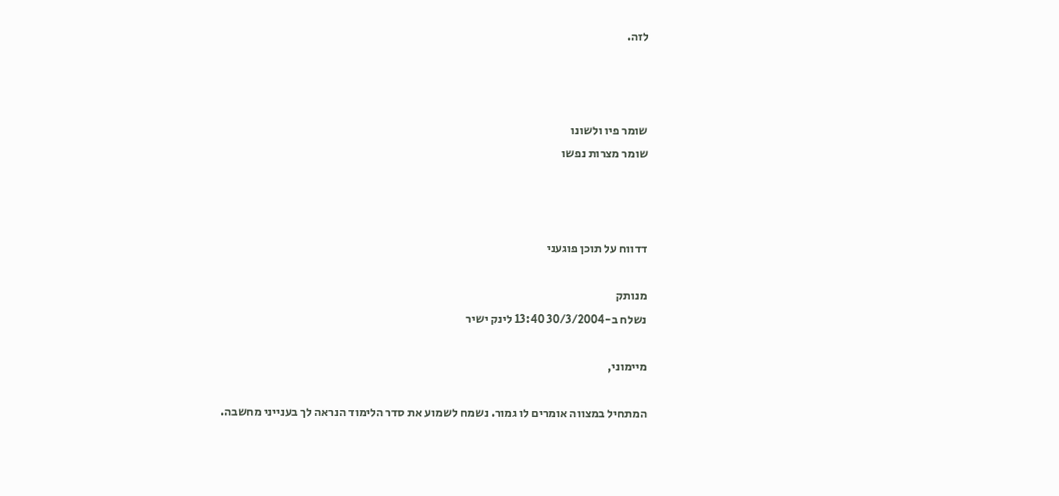לזה.



שומר פיו ולשונו
שומר מצרות נפשו



דדווח על תוכן פוגעני

מנותק
נשלח ב-30/3/2004 13:40 לינק ישיר

מיימוני,

המתחיל במצווה אומרים לו גמור. נשמח לשמוע את סדר הלימוד הנראה לך בענייני מחשבה.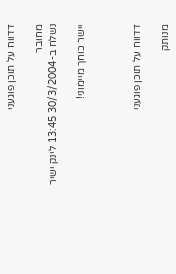דדווח על תוכן פוגעני

מחובר
נשלח ב-30/3/2004 13:45 לינק ישיר

יישר כוחך מיימוני!



דדווח על תוכן פוגעני

מנותק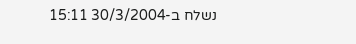נשלח ב-30/3/2004 15:11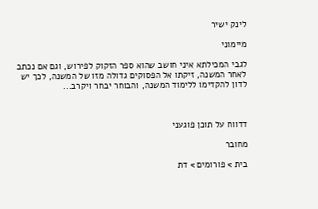לינק ישיר

מיימוני

לגבי המכילתא איני חושב שהוא ספר הזקוק לפירוש, וגם אם נכתב לאחר המשנה, זיקתו אל הפסוקים גדולה מזו של המשנה, לכך יש לדון להקדימו ללימוד המשנה, והבוחר יבחר ויקרב...



דדווח על תוכן פוגעני

מחובר

בית > פורומים > דת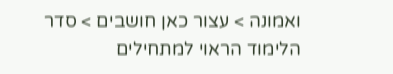ואמונה > עצור כאן חושבים > סדר הלימוד הראוי למתחילים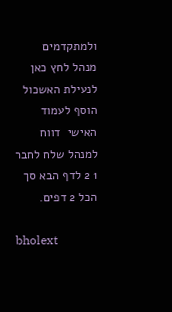ולמתקדמים
מנהל לחץ כאן לנעילת האשכול
הוסף לעמוד האישי  דווח למנהל שלח לחבר
1 2 לדף הבא סך הכל 2 דפים.

bholext